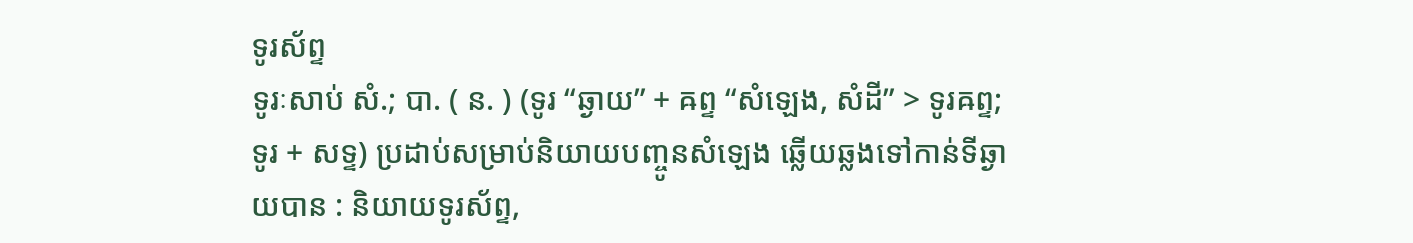ទូរស័ព្ទ
ទូរៈសាប់ សំ.; បា. ( ន. ) (ទូរ “ឆ្ងាយ” + ឝព្ទ “សំឡេង, សំដី” > ទូរឝព្ទ; ទូរ + សទ្ទ) ប្រដាប់សម្រាប់និយាយបញ្ចូនសំឡេង ឆ្លើយឆ្លងទៅកាន់ទីឆ្ងាយបាន : និយាយទូរស័ព្ទ,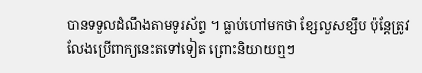បានទទួលដំណឹងតាមទូរស័ព្ទ ។ ធ្លាប់ហៅមកថា ខ្សែលួសខ្សឹប ប៉ុន្តែត្រូវលែងប្រើពាក្យនេះតទៅទៀត ព្រោះនិយាយឮៗ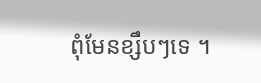ពុំមែនខ្សឹបៗទេ ។